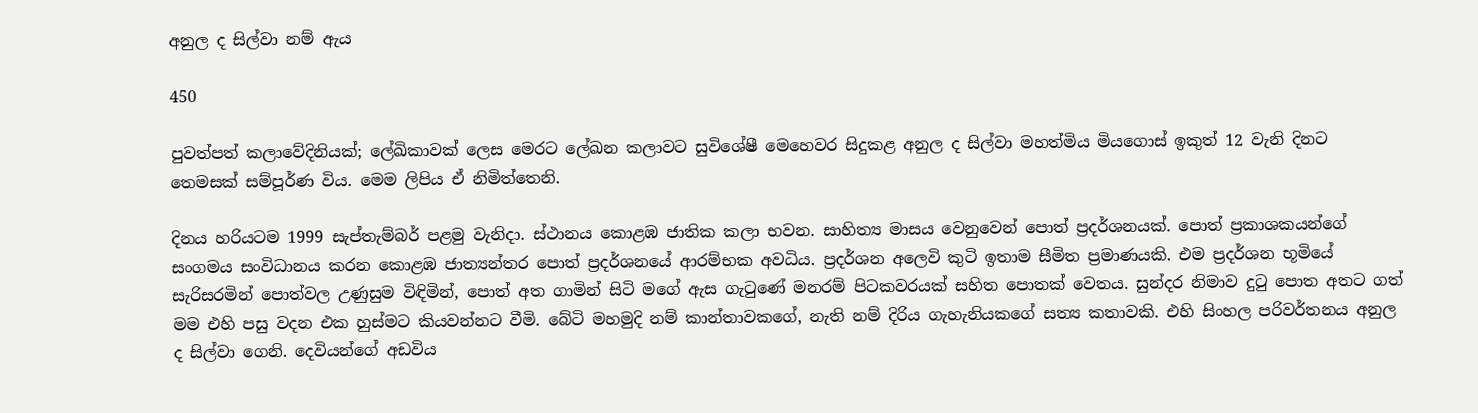අනුල ද සිල්වා නම් ඇය

450

පුවත්පත් කලාවේදිනියක්; ලේඛිකාවක් ලෙස මෙරට ලේඛන කලාවට සුවිශේෂී මෙහෙවර සිදුකළ අනුල ද සිල්වා මහත්මිය මියගොස් ඉකුත් 12 වැනි දිනට තෙමසක් සම්පූර්ණ විය. මෙම ලිපිය ඒ නිමිත්තෙනි.

දිනය හරියටම 1999 සැප්තැම්බර් පළමු වැනිදා. ස්ථානය කොළඹ ජාතික කලා භවන. සාහිත්‍ය මාසය වෙනුවෙන් පොත් ප්‍රදර්ශනයක්. පොත් ප්‍රකාශකයන්ගේ සංගමය සංවිධානය කරන කොළඹ ජාත්‍යන්තර පොත් ප්‍රදර්ශනයේ ආරම්භක අවධිය. ප්‍රදර්ශන අලෙවි කුටි ඉතාම සීමිත ප්‍රමාණයකි. එම ප්‍රදර්ශන භූමියේ සැරිසරමින් පොත්වල උණුසුම විඳිමින්, පොත් අත ගාමින් සිටි මගේ ඇස ගැටුණේ මනරම් පිටකවරයක් සහිත පොතක් වෙතය. සුන්දර නිමාව දුටු පොත අතට ගත් මම එහි පසු වදන එක හුස්මට කියවන්නට වීමි. බේටි මහමුදි නම් කාන්තාවකගේ, නැති නම් දිරිය ගැහැනියකගේ සත්‍ය කතාවකි. එහි සිංහල පරිවර්තනය අනුල ද සිල්වා ගෙනි. දෙවියන්ගේ අඩවිය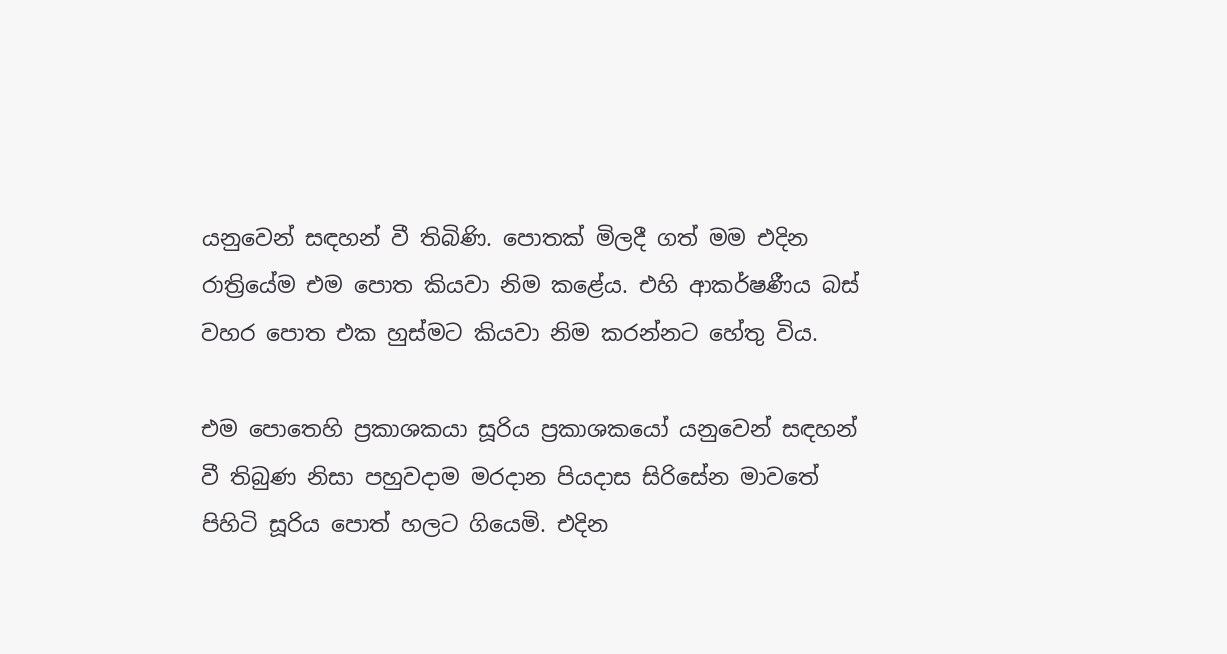යනුවෙන් සඳහන් වී තිබිණි. පොතක් මිලදී ගත් මම එදින රාත්‍රියේම එම පොත කියවා නිම කළේය. එහි ආකර්ෂණීය බස් වහර පොත එක හුස්මට කියවා නිම කරන්නට හේතු විය.

එම පොතෙහි ප්‍රකාශකයා සූරිය ප්‍රකාශකයෝ යනුවෙන් සඳහන් වී තිබුණ නිසා පහුවදාම මරදාන පියදාස සිරිසේන මාවතේ පිහිටි සූරිය පොත් හලට ගියෙමි. එදින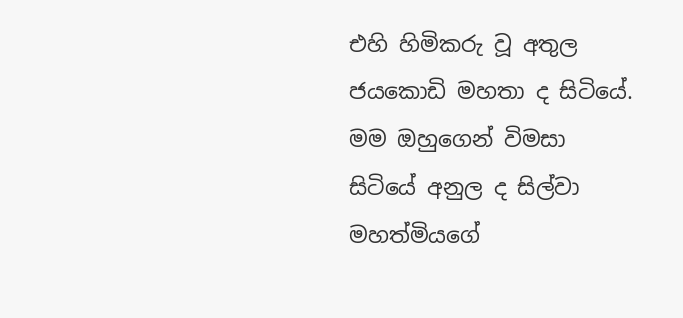එහි හිමිකරු වූ අතුල ජයකොඩි මහතා ද සිටියේ. මම ඔහුගෙන් විමසා සිටියේ අනුල ද සිල්වා මහත්මියගේ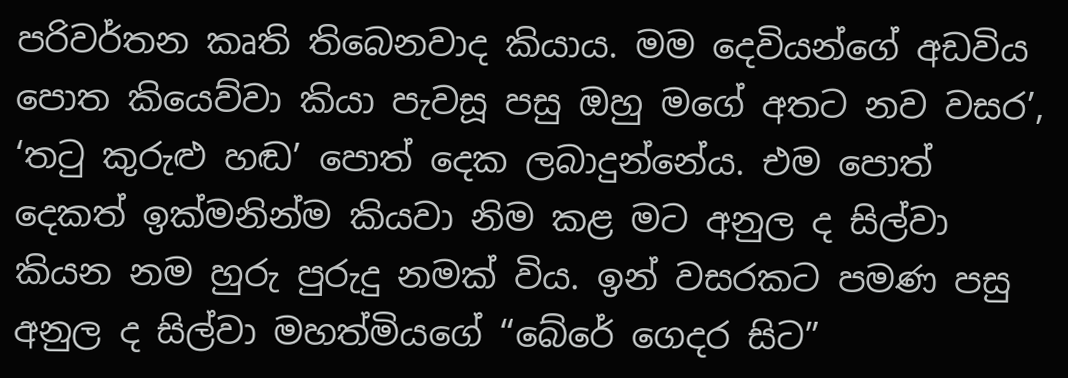පරිවර්තන කෘති තිබෙනවාද කියාය. මම දෙවියන්ගේ අඩවිය පොත කියෙව්වා කියා පැවසූ පසු ඔහු මගේ අතට නව වසර’, ‘තටු කුරුළු හඬ’ පොත් දෙක ලබාදුන්නේය. එම පොත් දෙකත් ඉක්මනින්ම කියවා නිම කළ මට අනුල ද සිල්වා කියන නම හුරු පුරුදු නමක් විය. ඉන් වසරකට පමණ පසු අනුල ද සිල්වා මහත්මියගේ “බේරේ ගෙදර සිට”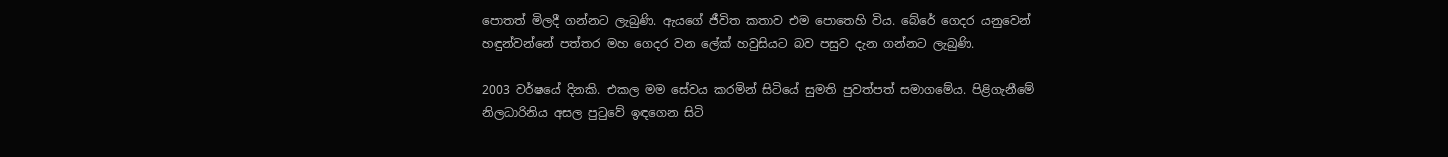පොතත් මිලදී ගන්නට ලැබුණි. ඇයගේ ජීවිත කතාව එම පොතෙහි විය. බේරේ ගෙදර යනුවෙන් හඳුන්වන්නේ පත්තර මහ ගෙදර වන ලේක් හවුසියට බව පසුව දැන ගන්නට ලැබුණි.

2003 වර්ෂයේ දිනකි. එකල මම සේවය කරමින් සිටියේ සුමති පුවත්පත් සමාගමේය. පිළිගැනීමේ නිලධාරිනිය අසල පුටුවේ ඉඳගෙන සිටි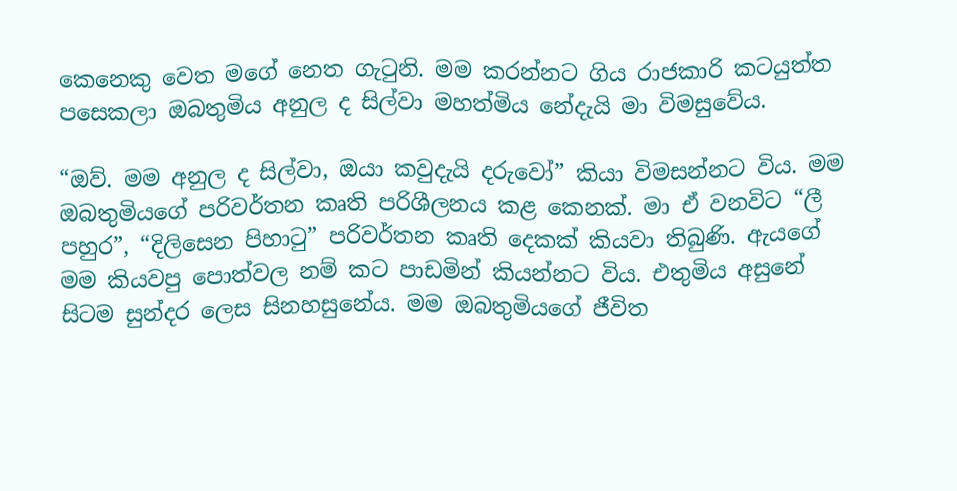කෙනෙකු වෙත මගේ නෙත ගැටුනි. මම කරන්නට ගිය රාජකාරි කටයුත්ත පසෙකලා ඔබතුමිය අනුල ද සිල්වා මහත්මිය නේදැයි මා විමසුවේය.

“ඔව්. මම අනුල ද සිල්වා, ඔයා කවුදැයි දරුවෝ” කියා විමසන්නට විය. මම ඔබතුමියගේ පරිවර්තන කෘති පරිශීලනය කළ කෙනක්. මා ඒ වනවිට “ලී පහුර”, “දිලිසෙන පිහාටු” පරිවර්තන කෘති දෙකක් කියවා තිබුණි. ඇයගේ මම කියවපු පොත්වල නම් කට පාඩමින් කියන්නට විය. එතුමිය අසුනේ සිටම සුන්දර ලෙස සිනහසුනේය. මම ඔබතුමියගේ ජීවිත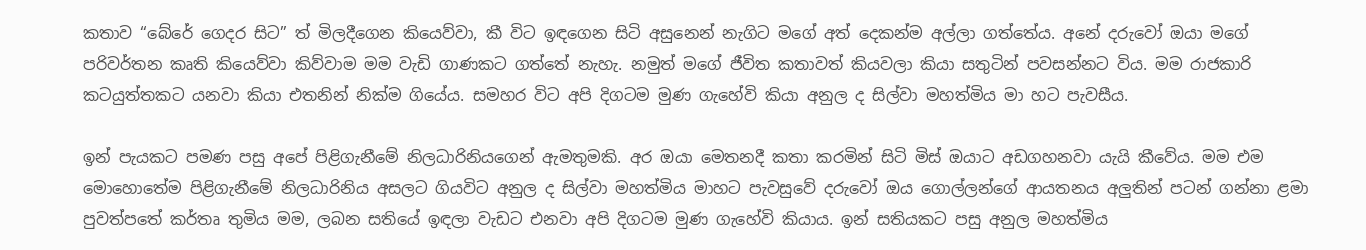කතාව “බේරේ ගෙදර සිට” ත් මිලදීගෙන කියෙව්වා, කී විට ඉඳගෙන සිටි අසුනෙන් නැගිට මගේ අත් දෙකන්ම අල්ලා ගත්තේය. අනේ දරුවෝ ඔයා මගේ පරිවර්තන කෘති කියෙව්වා කිව්වාම මම වැඩි ගාණකට ගත්තේ නැහැ. නමුත් මගේ ජීවිත කතාවත් කියවලා කියා සතුටින් පවසන්නට විය. මම රාජකාරි කටයුත්තකට යනවා කියා එතනින් නික්ම ගියේය. සමහර විට අපි දිගටම මුණ ගැහේවි කියා අනුල ද සිල්වා මහත්මිය මා හට පැවසීය.

ඉන් පැයකට පමණ පසු අපේ පිළිගැනීමේ නිලධාරිනියගෙන් ඇමතුමකි. අර ඔයා මෙතනදී කතා කරමින් සිටි මිස් ඔයාට අඩගහනවා යැයි කීවේය. මම එම මොහොතේම පිළිගැනීමේ නිලධාරිනිය අසලට ගියවිට අනුල ද සිල්වා මහත්මිය මාහට පැවසුවේ දරුවෝ ඔය ගොල්ලන්ගේ ආයතනය අලුතින් පටන් ගන්නා ළමා පුවත්පතේ කර්තෘ තුමිය මම, ලබන සතියේ ඉඳලා වැඩට එනවා අපි දිගටම මුණ ගැහේවි කියාය. ඉන් සතියකට පසු අනුල මහත්මිය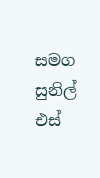සමග සුනිල් එස්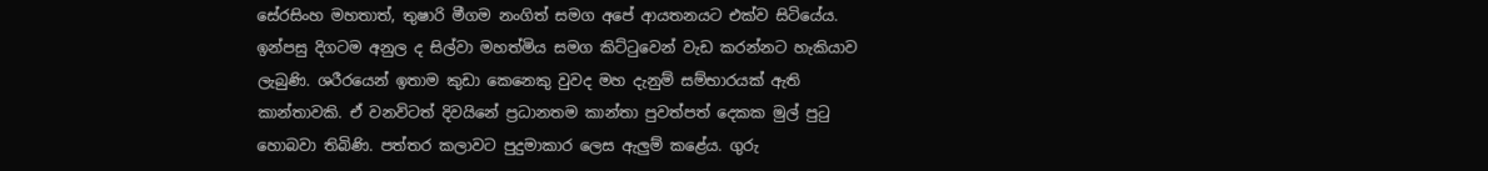සේරසිංහ මහතාත්, තුෂාරි මීගම නංගිත් සමග අපේ ආයතනයට එක්ව සිටියේය. ඉන්පසු දිගටම අනුල ද සිල්වා මහත්මිය සමග කිට්ටුවෙන් වැඩ කරන්නට හැකියාව ලැබුණි. ශරීරයෙන් ඉතාම කුඩා කෙනෙකු වුවද මහ දැනුම් සම්භාරයක් ඇති කාන්තාවකි. ඒ වනවිටත් දිවයිනේ ප්‍රධානතම කාන්තා පුවත්පත් දෙකක මුල් පුටු හොබවා තිබිණි. පත්තර කලාවට පුදුමාකාර ලෙස ඇලුම් කළේය. ගුරු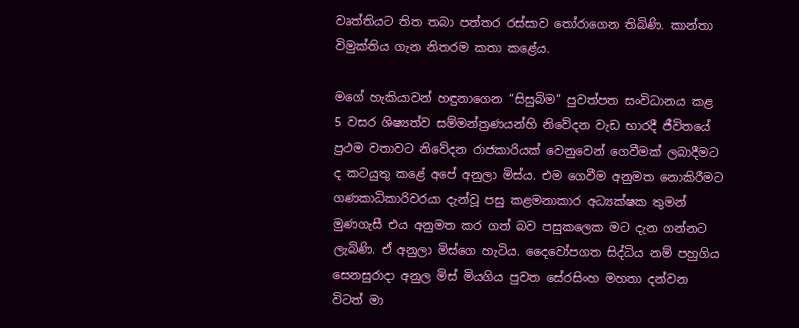වෘත්තියට තිත තබා පත්තර රස්සාව තෝරාගෙන තිබිණි. කාන්තා විමුක්තිය ගැන නිතරම කතා කළේය.

මගේ හැකියාවන් හඳුනාගෙන “සිසුබිම” පුවත්පත සංවිධානය කළ 5 වසර ශිෂ්‍යත්ව සම්මන්ත්‍රණයන්හි නිවේදන වැඩ භාරදී ජීවිතයේ ප්‍රථම වතාවට නිවේදන රාජකාරියක් වෙනුවෙන් ගෙවීමක් ලබාදීමට ද කටයුතු කළේ අපේ අනුලා මිස්ය. එම ගෙවීම අනුමත නොකිරීමට ගණකාධිකාරිවරයා දැන්වූ පසු කළමනාකාර අධ්‍යක්ෂක තුමන් මුණගැසී එය අනුමත කර ගත් බව පසුකලෙක මට දැන ගන්නට ලැබිණි. ඒ අනුලා මිස්ගෙ හැටිය. දෛවෝපගත සිද්ධිය නම් පහුගිය සෙනසුරාදා අනුල මිස් මියගිය පුවත සේරසිංහ මහතා දන්වන විටත් මා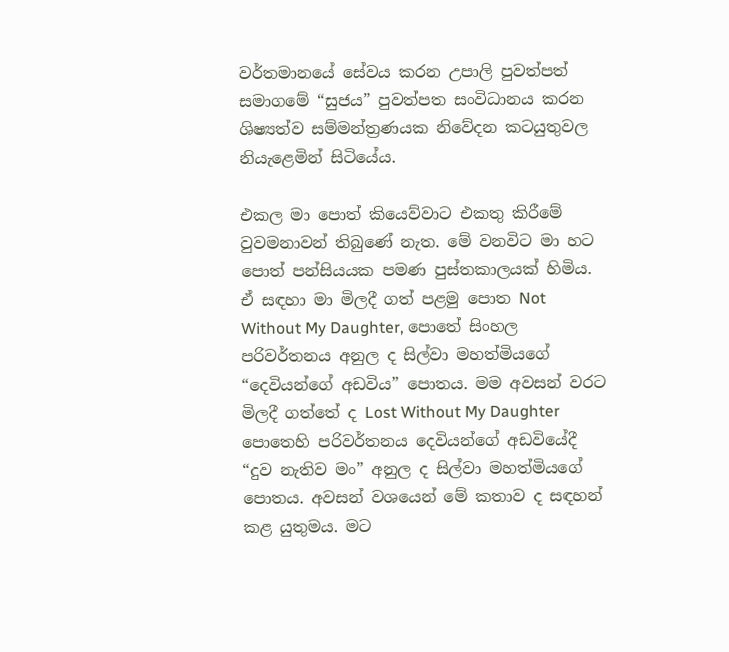වර්තමානයේ සේවය කරන උපාලි පුවත්පත් සමාගමේ “සුජය” පුවත්පත සංවිධානය කරන ශිෂ්‍යත්ව සම්මන්ත්‍රණයක නිවේදන කටයුතුවල නියැළෙමින් සිටියේය.

එකල මා පොත් කියෙව්වාට එකතු කිරීමේ වුවමනාවන් තිබුණේ නැත. මේ වනවිට මා හට පොත් පන්සියයක පමණ පුස්තකාලයක් හිමිය. ඒ සඳහා මා මිලදී ගත් පළමු පොත Not Without My Daughter, පොතේ සිංහල පරිවර්තනය අනුල ද සිල්වා මහත්මියගේ “දෙවියන්ගේ අඩවිය” පොතය. මම අවසන් වරට මිලදී ගත්තේ ද Lost Without My Daughter පොතෙහි පරිවර්තනය දෙවියන්ගේ අඩවියේදී “දුව නැතිව මං” අනුල ද සිල්වා මහත්මියගේ පොතය. අවසන් වශයෙන් මේ කතාව ද සඳහන් කළ යුතුමය. මට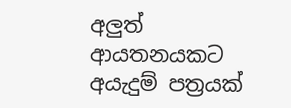අලුත් ආයතනයකට අයැදුම් පත්‍රයක්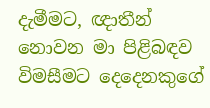දැමීමට, ඥාතීන් නොවන මා පිළිබඳව විමසීමට දෙදෙනකුගේ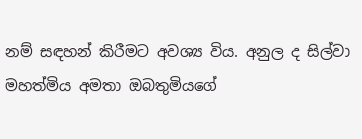නම් සඳහන් කිරීමට අවශ්‍ය විය. අනුල ද සිල්වා මහත්මිය අමතා ඔබතුමියගේ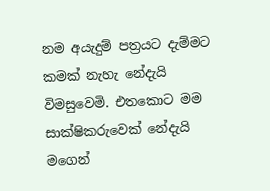නම අයැදුම් පත්‍රයට දැම්මට කමක් නැහැ නේදැයි විමසුවෙමි. එතකොට මම සාක්ෂිකරුවෙක් නේදැයි මගෙන්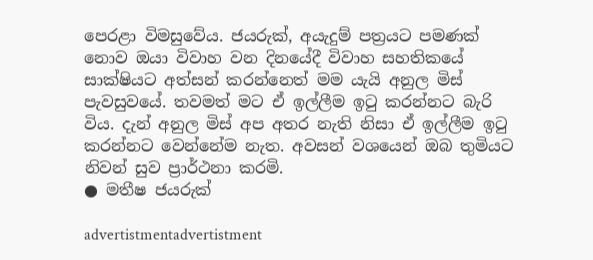පෙරළා විමසුවේය. ජයරුක්, අයැදුම් පත්‍රයට පමණක් නොව ඔයා විවාහ වන දිනයේදී විවාහ සහතිකයේ සාක්ෂියට අත්සන් කරන්නෙත් මම යැයි අනුල මිස් පැවසුවයේ. තවමත් මට ඒ ඉල්ලීම ඉටු කරන්නට බැරි විය. දැන් අනුල මිස් අප අතර නැති නිසා ඒ ඉල්ලීම ඉටු කරන්නට වෙන්නේම නැත. අවසන් වශයෙන් ඔබ තුමියට නිවන් සුව ප්‍රාර්ථනා කරමි.
● මතීෂ ජයරුක්

advertistmentadvertistment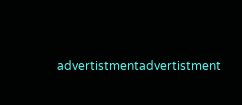advertistmentadvertistment